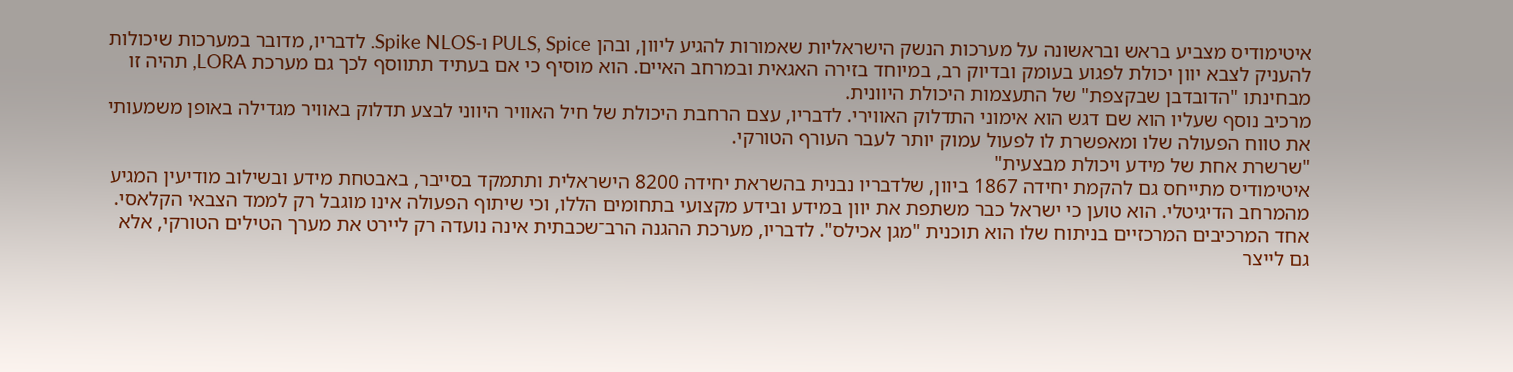איטימודיס מצביע בראש ובראשונה על מערכות הנשק הישראליות שאמורות להגיע ליוון, ובהן PULS, Spice ו-Spike NLOS. לדבריו, מדובר במערכות שיכולות להעניק לצבא יוון יכולת לפגוע בעומק ובדיוק רב, במיוחד בזירה האגאית ובמרחב האיים. הוא מוסיף כי אם בעתיד תתווסף לכך גם מערכת LORA, תהיה זו מבחינתו "הדובדבן שבקצפת" של התעצמות היכולת היוונית.
מרכיב נוסף שעליו הוא שם דגש הוא אימוני התדלוק האווירי. לדבריו, עצם הרחבת היכולת של חיל האוויר היווני לבצע תדלוק באוויר מגדילה באופן משמעותי את טווח הפעולה שלו ומאפשרת לו לפעול עמוק יותר לעבר העורף הטורקי.
"שרשרת אחת של מידע ויכולת מבצעית"
איטימודיס מתייחס גם להקמת יחידה 1867 ביוון, שלדבריו נבנית בהשראת יחידה 8200 הישראלית ותתמקד בסייבר, באבטחת מידע ובשילוב מודיעין המגיע מהמרחב הדיגיטלי. הוא טוען כי ישראל כבר משתפת את יוון במידע ובידע מקצועי בתחומים הללו, וכי שיתוף הפעולה אינו מוגבל רק לממד הצבאי הקלאסי.
אחד המרכיבים המרכזיים בניתוח שלו הוא תוכנית "מגן אכילס". לדבריו, מערכת ההגנה הרב־שכבתית אינה נועדה רק ליירט את מערך הטילים הטורקי, אלא גם לייצר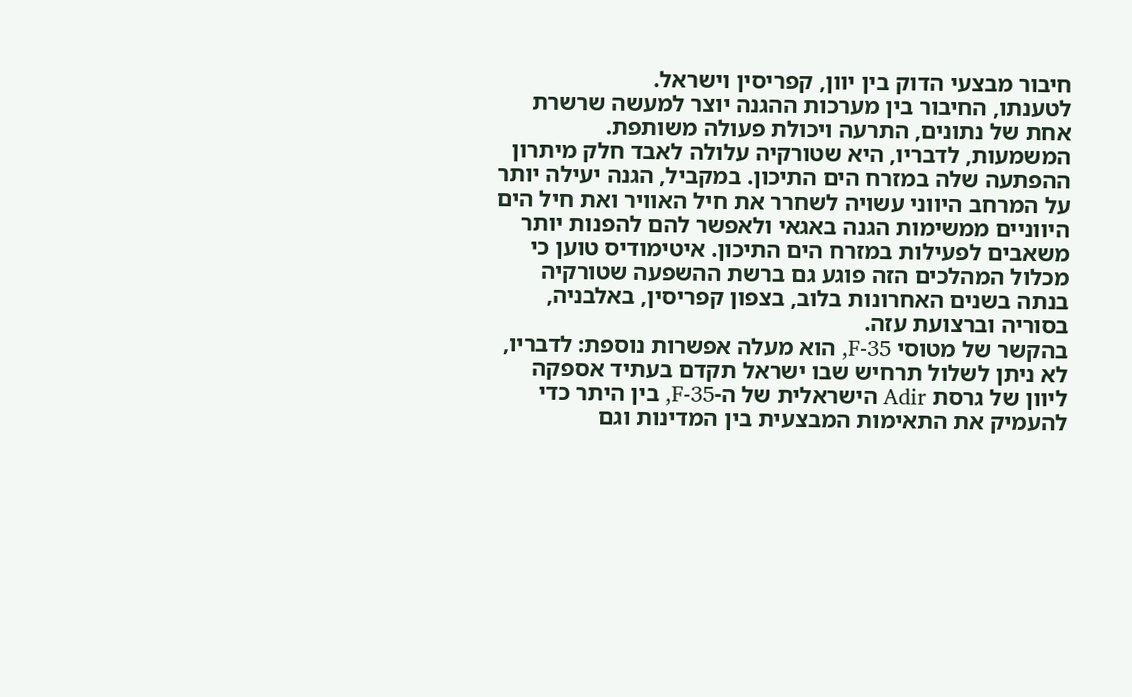חיבור מבצעי הדוק בין יוון, קפריסין וישראל.
לטענתו, החיבור בין מערכות ההגנה יוצר למעשה שרשרת אחת של נתונים, התרעה ויכולת פעולה משותפת. המשמעות, לדבריו, היא שטורקיה עלולה לאבד חלק מיתרון ההפתעה שלה במזרח הים התיכון. במקביל, הגנה יעילה יותר על המרחב היווני עשויה לשחרר את חיל האוויר ואת חיל הים היווניים ממשימות הגנה באגאי ולאפשר להם להפנות יותר משאבים לפעילות במזרח הים התיכון. איטימודיס טוען כי מכלול המהלכים הזה פוגע גם ברשת ההשפעה שטורקיה בנתה בשנים האחרונות בלוב, בצפון קפריסין, באלבניה, בסוריה וברצועת עזה.
בהקשר של מטוסי F-35, הוא מעלה אפשרות נוספת: לדבריו, לא ניתן לשלול תרחיש שבו ישראל תקדם בעתיד אספקה ליוון של גרסת Adir הישראלית של ה-F-35, בין היתר כדי להעמיק את התאימות המבצעית בין המדינות וגם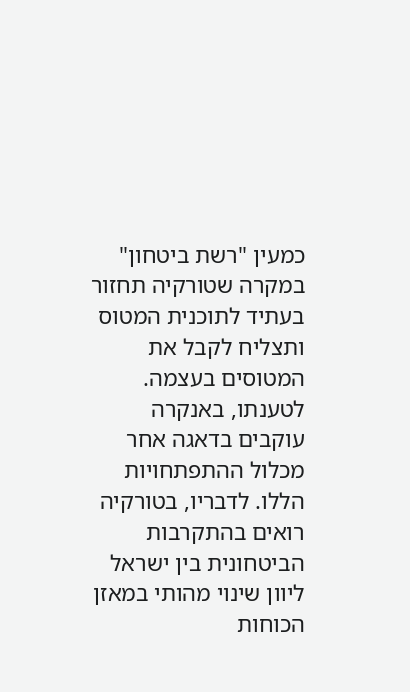כמעין "רשת ביטחון" במקרה שטורקיה תחזור בעתיד לתוכנית המטוס ותצליח לקבל את המטוסים בעצמה.
לטענתו, באנקרה עוקבים בדאגה אחר מכלול ההתפתחויות הללו. לדבריו, בטורקיה רואים בהתקרבות הביטחונית בין ישראל ליוון שינוי מהותי במאזן הכוחות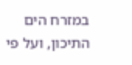במזרח הים התיכון, ועל פי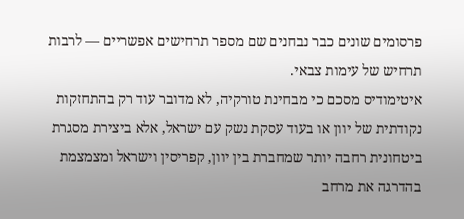פרסומים שונים כבר נבחנים שם מספר תרחישים אפשריים — לרבות תרחיש של עימות צבאי.
איטימודיס מסכם כי מבחינת טורקיה, לא מדובר עוד רק בהתחזקות נקודתית של יוון או בעוד עסקת נשק עם ישראל, אלא ביצירת מסגרת ביטחונית רחבה יותר שמחברת בין יוון, קפריסין וישראל ומצמצמת בהדרגה את מרחב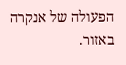הפעולה של אנקרה באזור.